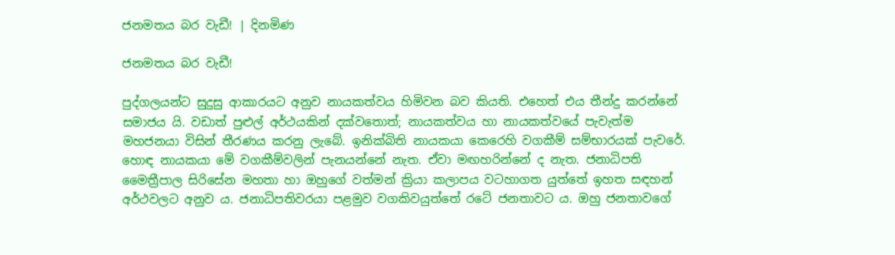ජනමතය බර වැඩී! | දිනමිණ

ජනමතය බර වැඩී!

පුද්ගලයන්ට සුදුසු ආකාරයට අනුව නායකත්වය හිමිවන බව කියති. එහෙත් එය තීන්දු කරන්නේ සමාජය යි. වඩාත් පුළුල් අර්ථයකින් දක්වතොත්; නායකත්වය හා නායකත්වයේ පැවැත්ම මහජනයා විසින් තීරණය කරනු ලැබේ. ඉනික්බිති නායකයා කෙරෙහි වගකීම් සම්භාරයක් පැවරේ. හොඳ නායකයා මේ වගකීම්වලින් පැනයන්නේ නැත. ඒවා මඟහරින්නේ ද නැත. ජනාධිපති මෛත්‍රීපාල සිරිසේන මහතා හා ඔහුගේ වත්මන් ක්‍රියා කලාපය වටහාගත යුත්තේ ඉහත සඳහන් අර්ථවලට අනුව ය. ජනාධිපතිවරයා පළමුව වගකිවයුත්තේ රටේ ජනතාවට ය. ඔහු ජනතාවගේ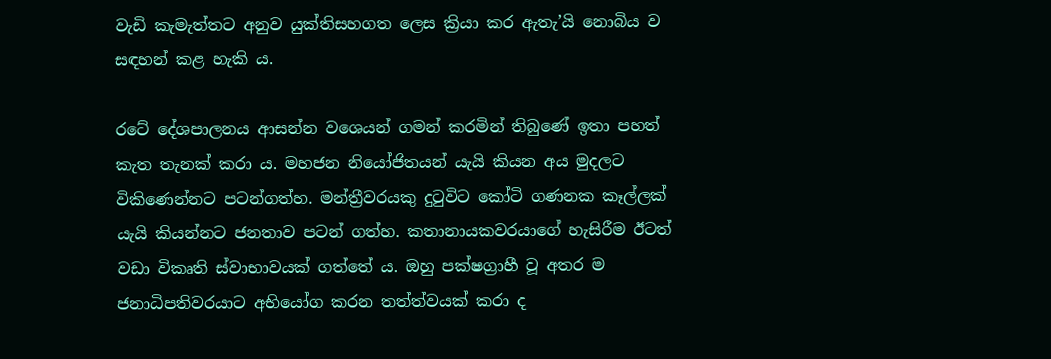වැඩි කැමැත්තට අනුව යුක්තිසහගත ලෙස ක්‍රියා කර ඇතැ’යි නොබිය ව සඳහන් කළ හැකි ය.

රටේ දේශපාලනය ආසන්න වශ‍ෙයන් ගමන් කරමින් තිබුණේ ඉතා පහත් කැත තැනක් කරා ය. මහජන නියෝජිතයන් යැයි කියන අය මුදලට විකිණෙන්නට පටන්ගත්හ. මන්ත්‍රීවරයකු දුටුවිට කෝටි ගණනක කෑල්ලක් යැයි කියන්නට ජනතාව පටන් ගත්හ. කතානායකවරයාගේ හැසිරීම ඊටත් වඩා විකෘති ස්වාභාවයක් ගත්තේ ය. ඔහු පක්ෂග්‍රාහී වූ අතර ම ජනාධිපතිවරයාට අභියෝග කරන තත්ත්වයක් කරා ද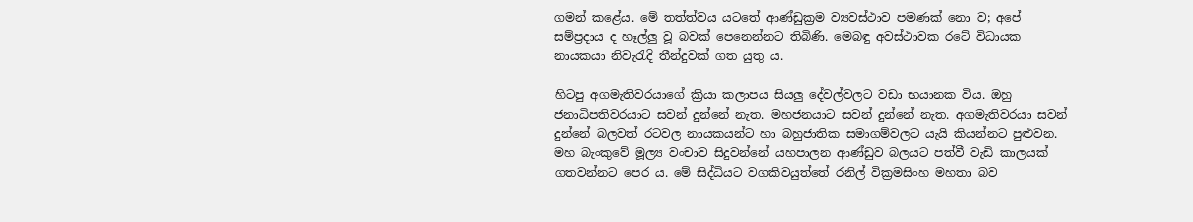ගමන් කළේය. මේ තත්ත්වය යටතේ ආණ්ඩුක්‍රම ව්‍යවස්ථාව පමණක් නො ව; අපේ සම්ප්‍රදාය ද හෑල්ලු වූ බවක් පෙනෙන්නට තිබිණි. මෙබඳු අවස්ථාවක රටේ විධායක නායකයා නිවැරැදි තීන්දුවක් ගත යුතු ය.

හිටපු අගමැතිවරයාගේ ක්‍රියා කලාපය සියලු දේවල්වලට වඩා භයානක විය. ඔහු ජනාධිපතිවරයාට සවන් දුන්නේ නැත. මහජනයාට සවන් දුන්නේ නැත. අගමැතිවරයා සවන් දුන්නේ බලවත් රටවල නායකයන්ට හා බහුජාතික සමාගම්වලට යැයි කියන්නට පුළුවන. මහ බැංකුවේ මූල්‍ය වංචාව සිදුවන්නේ යහපාලන ආණ්ඩුව බලයට පත්වී වැඩි කාලයක් ගතවන්නට පෙර ය. මේ සිද්ධියට වගකිවයුත්තේ රනිල් වික්‍රමසිංහ මහතා බව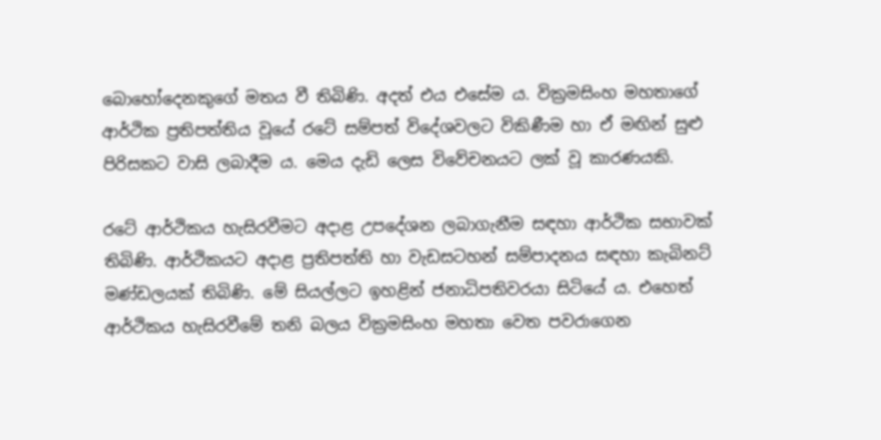බොහෝදෙනකුගේ මතය වී තිබිණි. අදත් එය එසේම ය. වික්‍රමසිංහ මහතාගේ ආර්ථික ප්‍රතිපත්තිය වූයේ රටේ සම්පත් විදේශවලට විකිණීම හා ඒ මඟින් සුළු පිරිසකට වාසි ලබාදීම ය. මෙය දැඩි ලෙස විවේචනයට ලක් වූ කාරණයකි.

රටේ ආර්ථිකය හැසිරවීමට අදාළ උ‍පදේශන ලබාගැනීම සඳහා ආර්ථික සභාවක් තිබිණි. ආර්ථිකයට අදාළ ප්‍රතිපත්ති හා වැඩසටහන් සම්පාදනය සඳහා කැබිනට් මණ්ඩලයක් තිබිණි. මේ සියල්ලට ඉහළින් ජනාධිපතිවරයා සිටියේ ය. එහෙත් ආර්ථිකය හැසිරවීමේ තනි බලය වික්‍රමසිංහ මහතා වෙත පවරාගෙන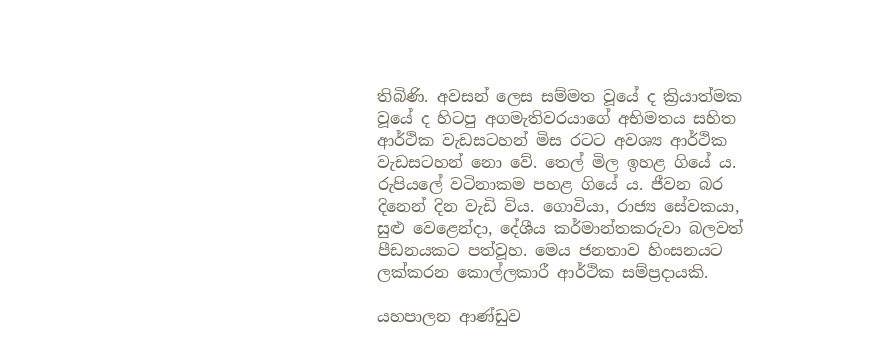තිබිණි. අවසන් ලෙස සම්මත වූයේ ද ක්‍රියාත්මක වූයේ ද හිටපු අගමැතිවරයාගේ අභිමතය සහිත ආර්ථික වැඩසටහන් මිස රටට අවශ්‍ය ආර්ථික වැඩසටහන් නො වේ. තෙල් මිල ඉහළ ගියේ ය. රුපියලේ වටිනාකම ‍පහළ ගියේ ය. ජීවන බර දිනෙන් දින වැඩි විය. ගොවියා, රාජ්‍ය සේවකයා, සුළු වෙළෙන්දා, දේශීය කර්මාන්තකරුවා බලවත් පීඩනයකට පත්වූහ. මෙය ජනතාව හිංසනයට ලක්කරන කොල්ලකාරී ආර්ථික සම්ප්‍රදායකි.

යහපාලන ආණ්ඩුව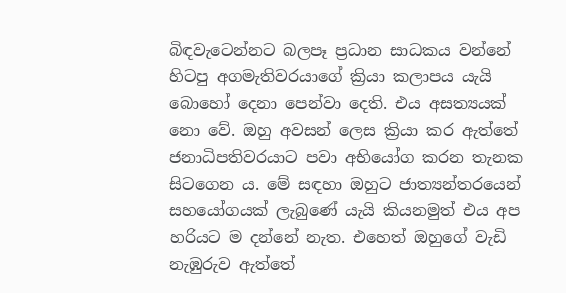බිඳවැටෙන්නට බලපෑ ප්‍රධාන සාධකය වන්නේ හිටපු අගමැතිවරයාගේ ක්‍රියා කලාපය යැයි බොහෝ දෙනා පෙන්වා දෙති. එය අසත්‍යයක් නො වේ. ඔහු අවසන් ලෙස ක්‍රියා කර ඇත්තේ ජනාධිපතිවරයාට පවා අභියෝග කරන තැනක සිටගෙන ය. මේ සඳහා ඔහුට ජාත්‍යන්තරයෙන් සහයෝගයක් ලැබුණේ යැයි කියනමුත් එය අප හරියට ම දන්නේ නැත. එහෙත් ඔහුගේ වැඩි නැඹුරුව ඇත්තේ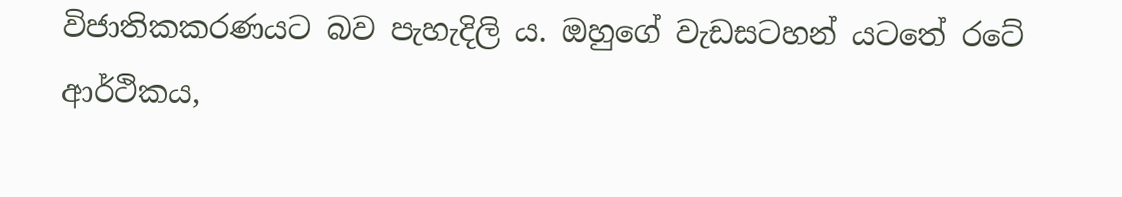විජාතිකකරණයට බව පැහැදිලි ය. ඔහුගේ වැඩසටහන් යටතේ රටේ ආර්ථිකය,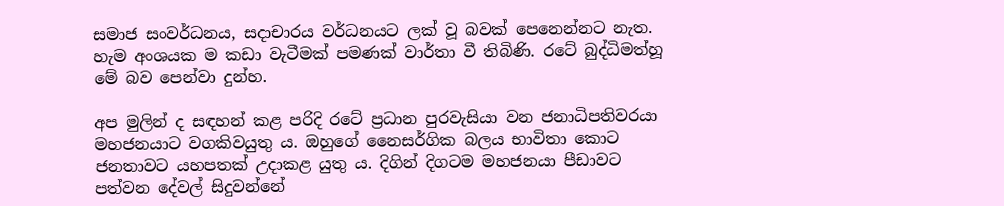සමාජ සංවර්ධනය, සදාචාරය වර්ධනයට ලක් වූ බවක් පෙනෙන්නට නැත. හැම අංශයක ම කඩා වැටීමක් පමණක් වාර්තා වී තිබිණි. රටේ බුද්ධිමත්හූ මේ බව පෙන්වා දුන්හ.

අප මුලින් ද සඳහන් කළ පරිදි රටේ ප්‍රධාන පුරවැසියා වන ජනාධිපතිවරයා මහජනයාට වගකිවයුතු ය. ඔහුගේ නෛසර්ගික බලය භාවිතා කොට ජනතාවට යහපතක් උදාකළ යුතු ය. දිගින් දිගටම මහජනයා පීඩාවට පත්වන දේවල් සිදුවන්නේ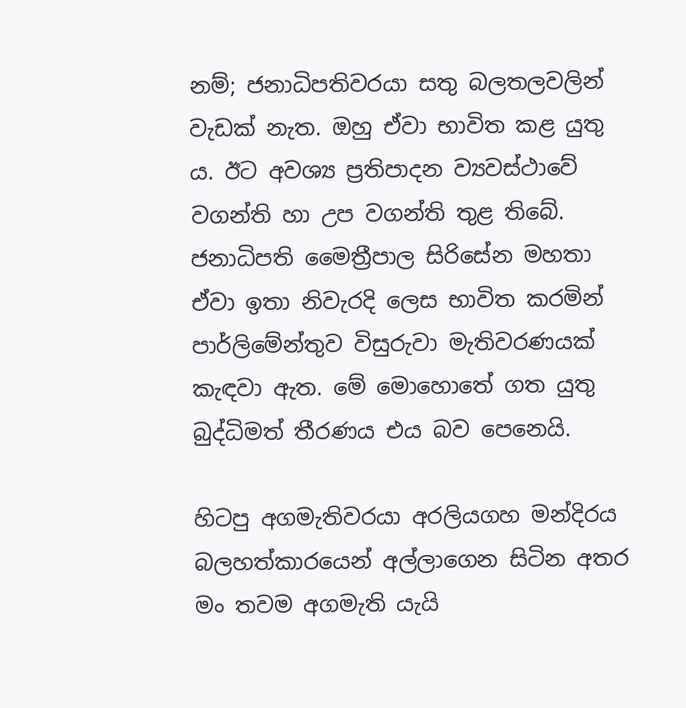නම්; ජනාධිපතිවරයා සතු බලතලවලින් වැඩක් නැත. ඔහු ඒවා භාවිත කළ යුතු ය. ඊට අවශ්‍ය ප්‍රතිපාදන ව්‍යවස්ථාවේ වගන්ති හා උප වගන්ති තුළ තිබේ. ජනාධිපති මෛත්‍රීපාල සිරිසේන මහතා ඒවා ඉතා නිවැරදි ලෙස භාවිත කරමින් පාර්ලිමේන්තුව විසුරුවා මැතිවරණයක් කැඳවා ඇත. මේ මොහොතේ ගත යුතු බුද්ධිමත් තීරණය එය බව පෙනෙයි.

හිටපු අගමැතිවරයා අරලියගහ මන්දිරය බලහත්කාරයෙන් අල්ලාගෙන සිටින අතර මං තවම අගමැති යැයි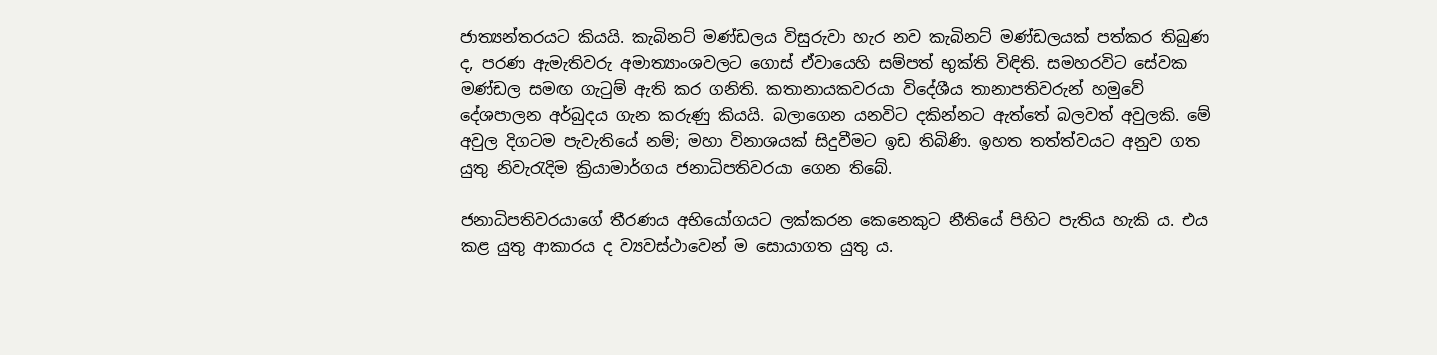ජාත්‍යන්තරයට කියයි. කැබිනට් මණ්ඩලය විසුරුවා හැර නව කැබිනට් මණ්ඩලයක් පත්කර තිබුණ ද, පරණ ඇමැතිවරු අමාත්‍යාංශවලට ගොස් ඒවායෙහි සම්පත් භුක්ති විඳිති. සමහරවිට සේවක මණ්ඩල සමඟ ගැටුම් ඇති කර ගනිති. කතානායකවරයා විදේශීය තානාපතිවරුන් හමුවේ දේශපාලන අර්බුදය ගැන කරුණු කියයි. බලාගෙන යනවිට දකින්නට ඇත්තේ බලවත් අවුලකි. මේ අවුල දිගටම පැවැතියේ නම්; මහා විනාශයක් සිදුවීමට ඉඩ තිබිණි. ඉහත තත්ත්වයට අනුව ගත යුතු නිවැරැදිම ක්‍රියාමාර්ගය ජනාධිපතිවරයා ගෙන තිබේ.

ජනාධිපතිවරයාගේ තීරණය අභියෝගයට ලක්කරන කෙනෙකුට නීතියේ පිහිට පැතිය හැකි ය. එය කළ යුතු ආකාරය ද ව්‍යවස්ථාවෙන් ම සොයාගත යුතු ය.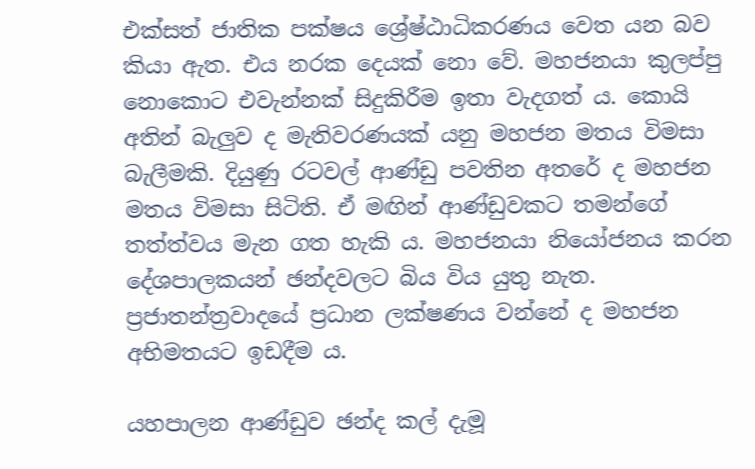එක්සත් ජාතික පක්ෂය ශ්‍රේෂ්ඨාධිකරණය වෙත යන බව කියා ඇත. එය නරක දෙයක් නො වේ. මහජනයා කුලප්පු නොකොට එවැන්නක් සිදුකිරීම ඉතා වැදගත් ය. කොයි අතින් බැලුව ද මැතිවරණයක් යනු මහජන මතය විමසා බැලීමකි. දියුණු රටවල් ආණ්ඩු පවතින අතරේ ද මහජන මතය විමසා සිටිති. ඒ මඟින් ආණ්ඩුවකට තමන්ගේ තත්ත්වය මැන ගත හැකි ය. මහජනයා නියෝජනය කරන දේශපාලකයන් ඡන්දවලට බිය විය යුතු නැත. ප්‍රජාතන්ත්‍රවාදයේ ප්‍රධාන ලක්ෂණය වන්නේ ද මහජන අභිමතයට ඉඩදීම ය.

යහපාලන ආණ්ඩුව ඡන්ද කල් දැමූ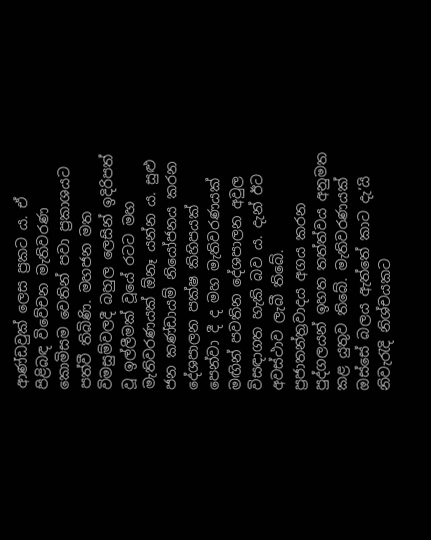ආණ්ඩවුක් ලෙස ප්‍රකට ය. ඒ පිළිබඳ විවේචන මැතිවරණ කොමිසම වෙතින් පවා ප්‍රකාශයට පත්වී තිබිණි. මහජන මත විමසුම්වලදී බහුල ලෙසින් ඉදිරිපත් වූ ඉල්ලීමක් වූයේ රටට මහ මැතිවරණයක් ඕනෑ යන්න ය. සුළු ජන කණ්ඩායම් නියෝජනය කරන දේශපාලන පක්ෂ කිහිපයක් පෙන්වා දී ද මහ මැතිවරණයක් මඟින් පවතින දේශපාලන අවුල විසඳාගත හැකි බව ය. දැන් ඊට අවස්ථාව ලැබී තිබේ. ප්‍රජාතන්ත්‍රවාදය අගය කරන පුද්ගලයන් ඉහත තත්ත්වය අනුමත කළ යුතුව තිබේ. මැතිවරණයක් ඔස්සේ බලය ඇත්තේ කාට දැ’යි නිවැරැදි නිශ්චයකට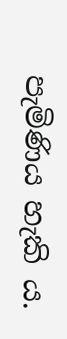පැමිණිය හැකි ය.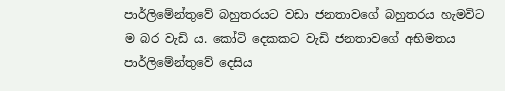පාර්ලිමේන්තුවේ බහුතරයට වඩා ජනතාවගේ බහුතරය හැමවිට ම බර වැඩි ය. කෝටි දෙකකට වැඩි ජනතාවගේ අභිමතය පාර්ලිමේන්තුවේ දෙසිය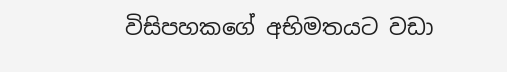විසිපහකගේ අභිමතයට වඩා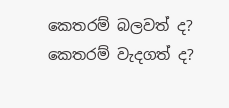කෙතරම් බලවත් ද? කෙතරම් වැදගත් ද?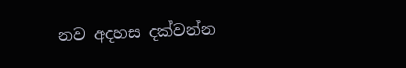නව අදහස දක්වන්න